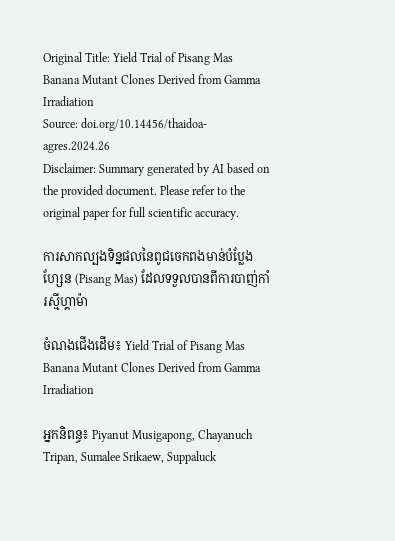Original Title: Yield Trial of Pisang Mas Banana Mutant Clones Derived from Gamma Irradiation
Source: doi.org/10.14456/thaidoa-agres.2024.26
Disclaimer: Summary generated by AI based on the provided document. Please refer to the original paper for full scientific accuracy.

ការសាកល្បងទិន្នផលនៃពូជចេកពងមាន់បំប្លែងហ្សែន (Pisang Mas) ដែលទទួលបានពីការបាញ់កាំរស្មីហ្គាម៉ា

ចំណងជើងដើម៖ Yield Trial of Pisang Mas Banana Mutant Clones Derived from Gamma Irradiation

អ្នកនិពន្ធ៖ Piyanut Musigapong, Chayanuch Tripan, Sumalee Srikaew, Suppaluck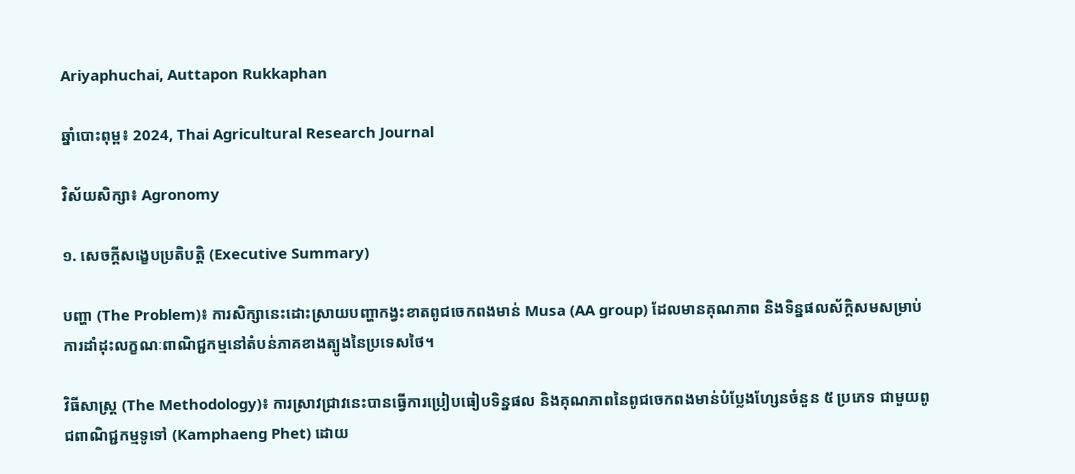Ariyaphuchai, Auttapon Rukkaphan

ឆ្នាំបោះពុម្ព៖ 2024, Thai Agricultural Research Journal

វិស័យសិក្សា៖ Agronomy

១. សេចក្តីសង្ខេបប្រតិបត្តិ (Executive Summary)

បញ្ហា (The Problem)៖ ការសិក្សានេះដោះស្រាយបញ្ហាកង្វះខាតពូជចេកពងមាន់ Musa (AA group) ដែលមានគុណភាព និងទិន្នផលស័ក្តិសមសម្រាប់ការដាំដុះលក្ខណៈពាណិជ្ជកម្មនៅតំបន់ភាគខាងត្បូងនៃប្រទេសថៃ។

វិធីសាស្ត្រ (The Methodology)៖ ការស្រាវជ្រាវនេះបានធ្វើការប្រៀបធៀបទិន្នផល និងគុណភាពនៃពូជចេកពងមាន់បំប្លែងហ្សែនចំនួន ៥ ប្រភេទ ជាមួយពូជពាណិជ្ជកម្មទូទៅ (Kamphaeng Phet) ដោយ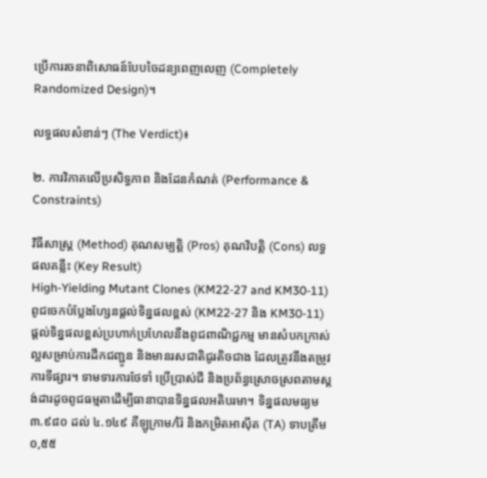ប្រើការរចនាពិសោធន៍បែបចៃដន្យពេញលេញ (Completely Randomized Design)។

លទ្ធផលសំខាន់ៗ (The Verdict)៖

២. ការវិភាគលើប្រសិទ្ធភាព និងដែនកំណត់ (Performance & Constraints)

វិធីសាស្ត្រ (Method) គុណសម្បត្តិ (Pros) គុណវិបត្តិ (Cons) លទ្ធផលគន្លឹះ (Key Result)
High-Yielding Mutant Clones (KM22-27 and KM30-11)
ពូជចេកបំប្លែងហ្សែនផ្តល់ទិន្នផលខ្ពស់ (KM22-27 និង KM30-11)
ផ្តល់ទិន្នផលខ្ពស់ប្រហាក់ប្រហែលនឹងពូជពាណិជ្ជកម្ម មានសំបកក្រាស់ល្អសម្រាប់ការដឹកជញ្ជូន និងមានរសជាតិជូរតិចជាង ដែលត្រូវនឹងតម្រូវការទីផ្សារ។ ទាមទារការថែទាំ ប្រើប្រាស់ជី និងប្រព័ន្ធស្រោចស្រពតាមស្តង់ដារដូចពូជធម្មតាដើម្បីធានាបានទិន្នផលអតិបរមា។ ទិន្នផលមធ្យម ៣.៩៨០ ដល់ ៤.១៤៩ គីឡូក្រាម/រ៉ៃ និងកម្រិតអាស៊ីត (TA) ទាបត្រឹម ០,៥៥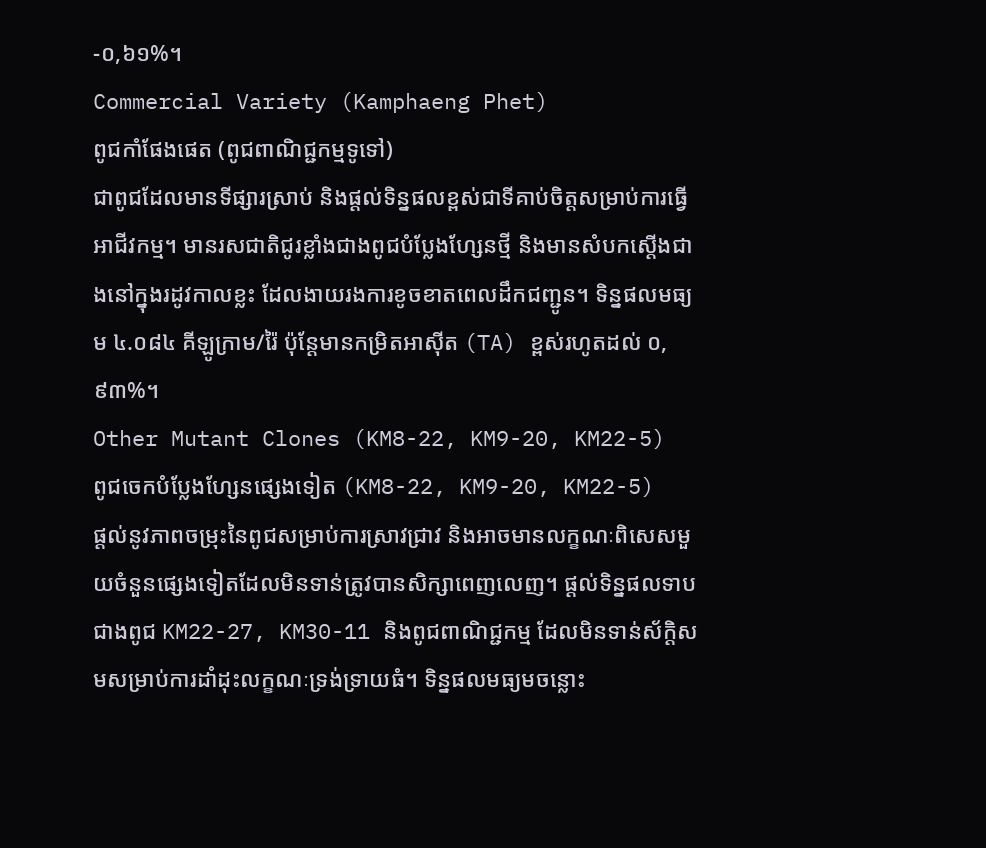-០,៦១%។
Commercial Variety (Kamphaeng Phet)
ពូជកាំផែងផេត (ពូជពាណិជ្ជកម្មទូទៅ)
ជាពូជដែលមានទីផ្សារស្រាប់ និងផ្តល់ទិន្នផលខ្ពស់ជាទីគាប់ចិត្តសម្រាប់ការធ្វើអាជីវកម្ម។ មានរសជាតិជូរខ្លាំងជាងពូជបំប្លែងហ្សែនថ្មី និងមានសំបកស្តើងជាងនៅក្នុងរដូវកាលខ្លះ ដែលងាយរងការខូចខាតពេលដឹកជញ្ជូន។ ទិន្នផលមធ្យម ៤.០៨៤ គីឡូក្រាម/រ៉ៃ ប៉ុន្តែមានកម្រិតអាស៊ីត (TA) ខ្ពស់រហូតដល់ ០,៩៣%។
Other Mutant Clones (KM8-22, KM9-20, KM22-5)
ពូជចេកបំប្លែងហ្សែនផ្សេងទៀត (KM8-22, KM9-20, KM22-5)
ផ្តល់នូវភាពចម្រុះនៃពូជសម្រាប់ការស្រាវជ្រាវ និងអាចមានលក្ខណៈពិសេសមួយចំនួនផ្សេងទៀតដែលមិនទាន់ត្រូវបានសិក្សាពេញលេញ។ ផ្តល់ទិន្នផលទាបជាងពូជ KM22-27, KM30-11 និងពូជពាណិជ្ជកម្ម ដែលមិនទាន់ស័ក្តិសមសម្រាប់ការដាំដុះលក្ខណៈទ្រង់ទ្រាយធំ។ ទិន្នផលមធ្យមចន្លោះ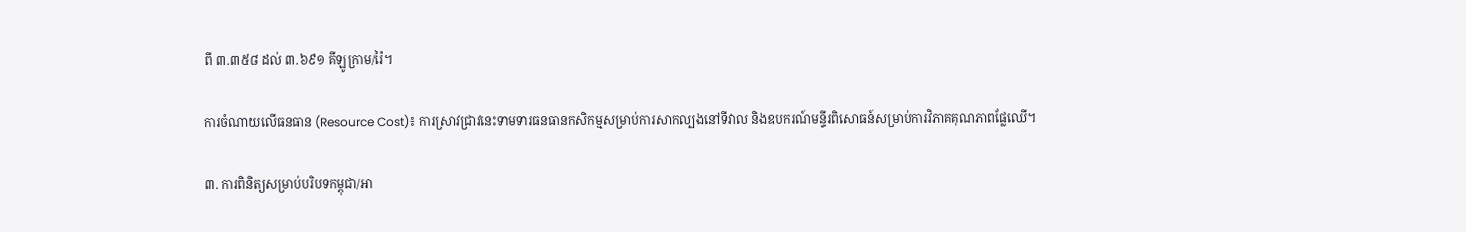ពី ៣.៣៥៨ ដល់ ៣.៦៩១ គីឡូក្រាម/រ៉ៃ។

ការចំណាយលើធនធាន (Resource Cost)៖ ការស្រាវជ្រាវនេះទាមទារធនធានកសិកម្មសម្រាប់ការសាកល្បងនៅទីវាល និងឧបករណ៍មន្ទីរពិសោធន៍សម្រាប់ការវិភាគគុណភាពផ្លែឈើ។

៣. ការពិនិត្យសម្រាប់បរិបទកម្ពុជា/អា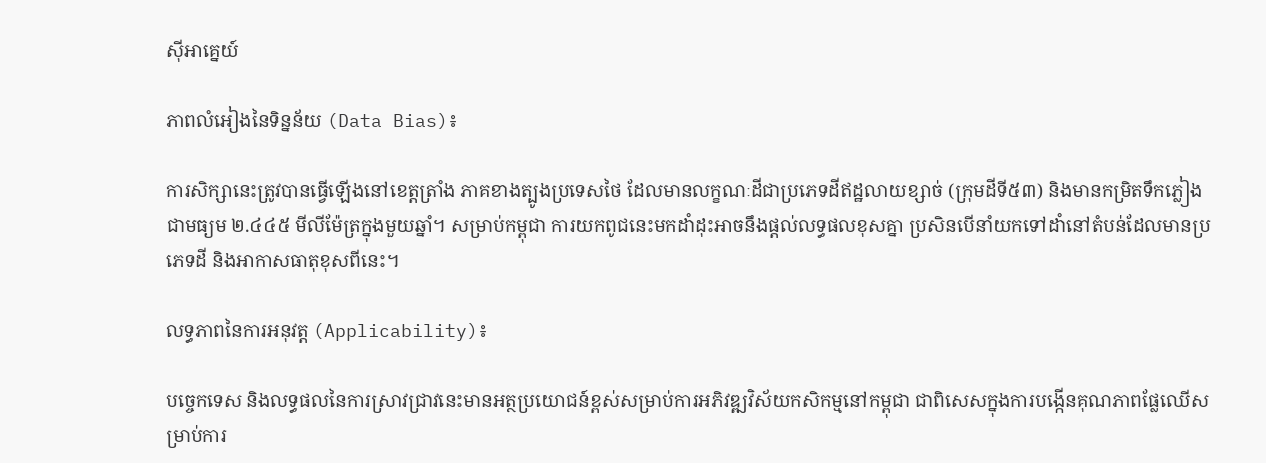ស៊ីអាគ្នេយ៍

ភាពលំអៀងនៃទិន្នន័យ (Data Bias)៖

ការសិក្សានេះត្រូវបានធ្វើឡើងនៅខេត្តត្រាំង ភាគខាងត្បូងប្រទេសថៃ ដែលមានលក្ខណៈដីជាប្រភេទដីឥដ្ឋលាយខ្សាច់ (ក្រុមដីទី៥៣) និងមានកម្រិតទឹកភ្លៀងជាមធ្យម ២.៤៤៥ មីលីម៉ែត្រក្នុងមួយឆ្នាំ។ សម្រាប់កម្ពុជា ការយកពូជនេះមកដាំដុះអាចនឹងផ្តល់លទ្ធផលខុសគ្នា ប្រសិនបើនាំយកទៅដាំនៅតំបន់ដែលមានប្រភេទដី និងអាកាសធាតុខុសពីនេះ។

លទ្ធភាពនៃការអនុវត្ត (Applicability)៖

បច្ចេកទេស និងលទ្ធផលនៃការស្រាវជ្រាវនេះមានអត្ថប្រយោជន៍ខ្ពស់សម្រាប់ការអភិវឌ្ឍវិស័យកសិកម្មនៅកម្ពុជា ជាពិសេសក្នុងការបង្កើនគុណភាពផ្លែឈើសម្រាប់ការ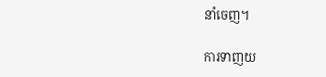នាំចេញ។

ការទាញយ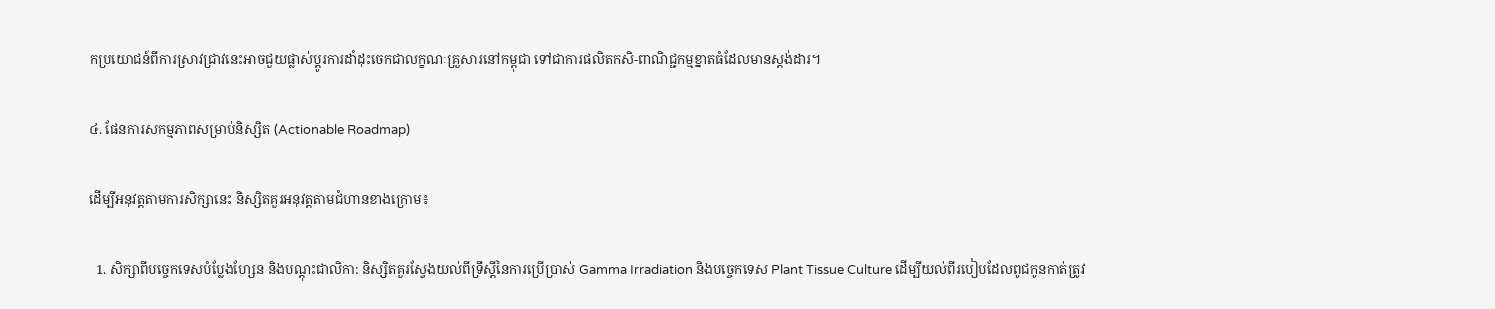កប្រយោជន៍ពីការស្រាវជ្រាវនេះអាចជួយផ្លាស់ប្តូរការដាំដុះចេកជាលក្ខណៈគ្រួសារនៅកម្ពុជា ទៅជាការផលិតកសិ-ពាណិជ្ជកម្មខ្នាតធំដែលមានស្តង់ដារ។

៤. ផែនការសកម្មភាពសម្រាប់និស្សិត (Actionable Roadmap)

ដើម្បីអនុវត្តតាមការសិក្សានេះ និស្សិតគួរអនុវត្តតាមជំហានខាងក្រោម៖

  1. សិក្សាពីបច្ចេកទេសបំប្លែងហ្សែន និងបណ្តុះជាលិកា: និស្សិតគួរស្វែងយល់ពីទ្រឹស្តីនៃការប្រើប្រាស់ Gamma Irradiation និងបច្ចេកទេស Plant Tissue Culture ដើម្បីយល់ពីរបៀបដែលពូជកូនកាត់ត្រូវ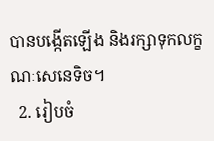បានបង្កើតឡើង និងរក្សាទុកលក្ខណៈសេនេទិច។
  2. រៀបចំ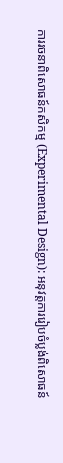ការរចនាពិសោធន៍កសិកម្ម (Experimental Design): អនុវត្តការរៀបចំប្លង់ពិសោធន៍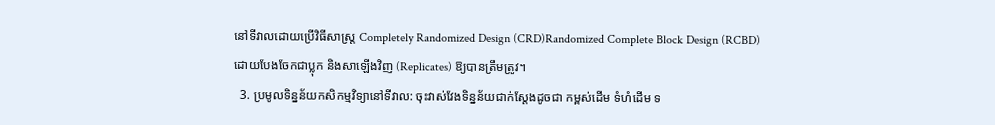នៅទីវាលដោយប្រើវិធីសាស្ត្រ Completely Randomized Design (CRD)Randomized Complete Block Design (RCBD) ដោយបែងចែកជាប្លុក និងសាឡើងវិញ (Replicates) ឱ្យបានត្រឹមត្រូវ។
  3. ប្រមូលទិន្នន័យកសិកម្មវិទ្យានៅទីវាល: ចុះវាស់វែងទិន្នន័យជាក់ស្តែងដូចជា កម្ពស់ដើម ទំហំដើម ទ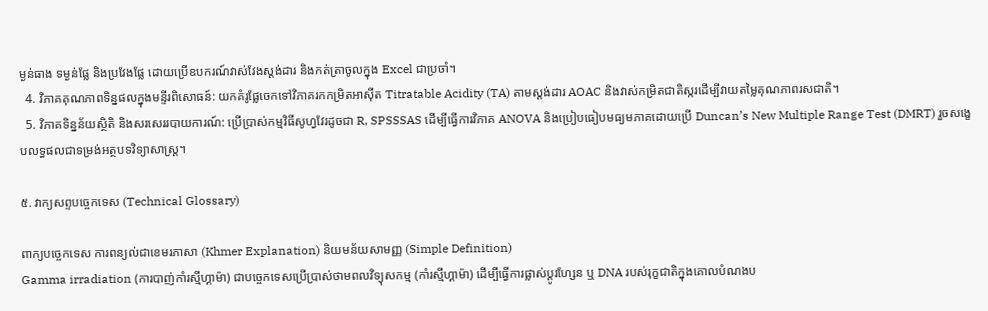ម្ងន់ធាង ទម្ងន់ផ្លែ និងប្រវែងផ្លែ ដោយប្រើឧបករណ៍វាស់វែងស្តង់ដារ និងកត់ត្រាចូលក្នុង Excel ជាប្រចាំ។
  4. វិភាគគុណភាពទិន្នផលក្នុងមន្ទីរពិសោធន៍: យកគំរូផ្លែចេកទៅវិភាគរកកម្រិតអាស៊ីត Titratable Acidity (TA) តាមស្តង់ដារ AOAC និងវាស់កម្រិតជាតិស្ករដើម្បីវាយតម្លៃគុណភាពរសជាតិ។
  5. វិភាគទិន្នន័យស្ថិតិ និងសរសេររបាយការណ៍: ប្រើប្រាស់កម្មវិធីសូហ្វវែរដូចជា R, SPSSSAS ដើម្បីធ្វើការវិភាគ ANOVA និងប្រៀបធៀបមធ្យមភាគដោយប្រើ Duncan’s New Multiple Range Test (DMRT) រួចសង្ខេបលទ្ធផលជាទម្រង់អត្ថបទវិទ្យាសាស្ត្រ។

៥. វាក្យសព្ទបច្ចេកទេស (Technical Glossary)

ពាក្យបច្ចេកទេស ការពន្យល់ជាខេមរភាសា (Khmer Explanation) និយមន័យសាមញ្ញ (Simple Definition)
Gamma irradiation (ការបាញ់កាំរស្មីហ្គាម៉ា) ជាបច្ចេកទេសប្រើប្រាស់ថាមពលវិទ្យុសកម្ម (កាំរស្មីហ្គាម៉ា) ដើម្បីធ្វើការផ្លាស់ប្តូរហ្សែន ឬ DNA របស់រុក្ខជាតិក្នុងគោលបំណងប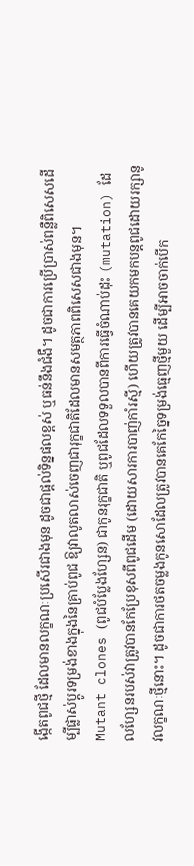ង្កើតពូជថ្មី ដែលមានលក្ខណៈប្រសើរជាងមុន ដូចជាផ្តល់ទិន្នផលខ្ពស់ ឬធន់នឹងជំងឺ។ ដូចជាការប្រើប្រាស់ពន្លឺពិសេសដើម្បីផ្លាស់ប្តូរទម្រង់ខាងក្នុងនៃគ្រាប់ពូជ ឱ្យវាលូតលាស់ចេញជារុក្ខជាតិដែលមានសមត្ថភាពពិសេសជាងមុន។
Mutant clones (ពូជបំប្លែងហ្សែន) ជាកូនរុក្ខជាតិ ឬពូជដែលទទួលបានពីការធ្វើចំណាប់ដុះ (mutation) ដែលហ្សែនរបស់វាត្រូវបានកែប្រែខុសពីពូជដើម (ដោយសារការបាញ់កាំរស្មី) ហើយត្រូវបានគេយកមកបន្តពូជដោយរក្សានូវលក្ខណៈថ្មីនោះ។ ដូចជាការថតចម្លងកូនសោដែលត្រូវបានគេកែច្នៃទម្រង់ធ្មេញថ្មីមួយ ដើម្បីអាចចាក់បើក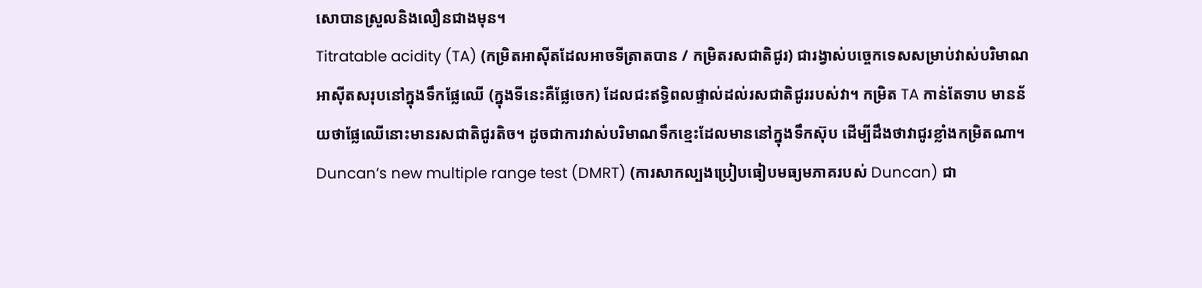សោបានស្រួលនិងលឿនជាងមុន។
Titratable acidity (TA) (កម្រិតអាស៊ីតដែលអាចទីត្រាតបាន / កម្រិតរសជាតិជូរ) ជារង្វាស់បច្ចេកទេសសម្រាប់វាស់បរិមាណអាស៊ីតសរុបនៅក្នុងទឹកផ្លែឈើ (ក្នុងទីនេះគឺផ្លែចេក) ដែលជះឥទ្ធិពលផ្ទាល់ដល់រសជាតិជូររបស់វា។ កម្រិត TA កាន់តែទាប មានន័យថាផ្លែឈើនោះមានរសជាតិជូរតិច។ ដូចជាការវាស់បរិមាណទឹកខ្មេះដែលមាននៅក្នុងទឹកស៊ុប ដើម្បីដឹងថាវាជូរខ្លាំងកម្រិតណា។
Duncan’s new multiple range test (DMRT) (ការសាកល្បងប្រៀបធៀបមធ្យមភាគរបស់ Duncan) ជា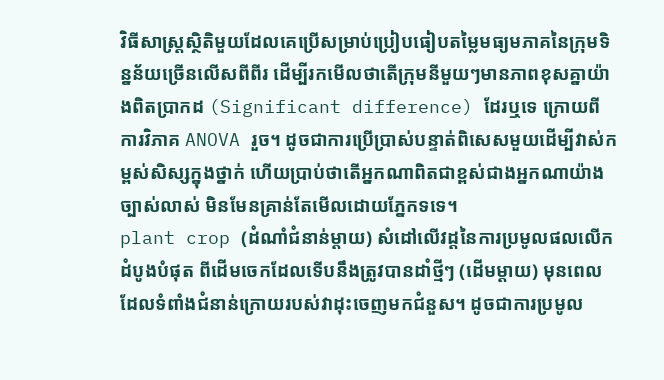វិធីសាស្ត្រស្ថិតិមួយដែលគេប្រើសម្រាប់ប្រៀបធៀបតម្លៃមធ្យមភាគនៃក្រុមទិន្នន័យច្រើនលើសពីពីរ ដើម្បីរកមើលថាតើក្រុមនីមួយៗមានភាពខុសគ្នាយ៉ាងពិតប្រាកដ (Significant difference) ដែរឬទេ ក្រោយពីការវិភាគ ANOVA រួច។ ដូចជាការប្រើប្រាស់បន្ទាត់ពិសេសមួយដើម្បីវាស់កម្ពស់សិស្សក្នុងថ្នាក់ ហើយប្រាប់ថាតើអ្នកណាពិតជាខ្ពស់ជាងអ្នកណាយ៉ាងច្បាស់លាស់ មិនមែនគ្រាន់តែមើលដោយភ្នែកទទេ។
plant crop (ដំណាំជំនាន់ម្តាយ) សំដៅលើវដ្តនៃការប្រមូលផលលើកដំបូងបំផុត ពីដើមចេកដែលទើបនឹងត្រូវបានដាំថ្មីៗ (ដើមម្តាយ) មុនពេលដែលទំពាំងជំនាន់ក្រោយរបស់វាដុះចេញមកជំនួស។ ដូចជាការប្រមូល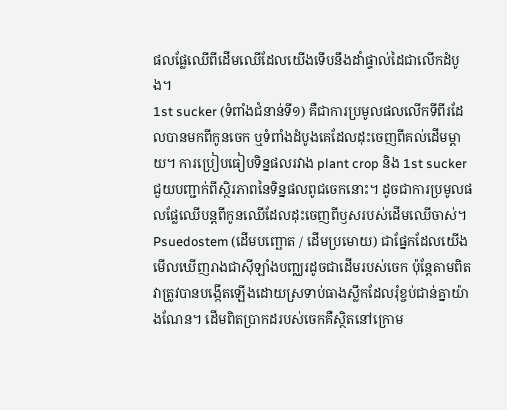ផលផ្លែឈើពីដើមឈើដែលយើងទើបនឹងដាំផ្ទាល់ដៃជាលើកដំបូង។
1st sucker (ទំពាំងជំនាន់ទី១) គឺជាការប្រមូលផលលើកទីពីរដែលបានមកពីកូនចេក ឬទំពាំងដំបូងគេដែលដុះចេញពីគល់ដើមម្តាយ។ ការប្រៀបធៀបទិន្នផលរវាង plant crop និង 1st sucker ជួយបញ្ជាក់ពីស្ថិរភាពនៃទិន្នផលពូជចេកនោះ។ ដូចជាការប្រមូលផលផ្លែឈើបន្តពីកូនឈើដែលដុះចេញពីឫសរបស់ដើមឈើចាស់។
Psuedostem (ដើមបញ្ឆោត / ដើមប្រមោយ) ជាផ្នែកដែលយើងមើលឃើញរាងជាស៊ីឡាំងបញ្ឈរដូចជាដើមរបស់ចេក ប៉ុន្តែតាមពិតវាត្រូវបានបង្កើតឡើងដោយស្រទាប់ធាងស្លឹកដែលរុំខ្ចប់ជាន់គ្នាយ៉ាងណែន។ ដើមពិតប្រាកដរបស់ចេកគឺស្ថិតនៅក្រោម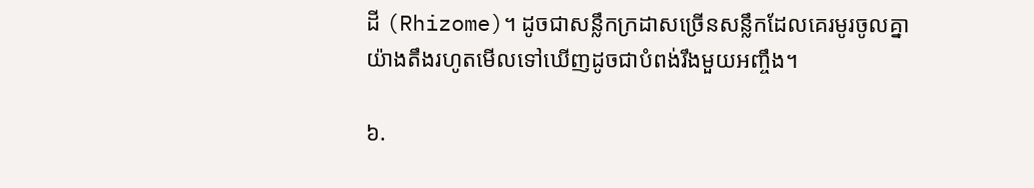ដី (Rhizome)។ ដូចជាសន្លឹកក្រដាសច្រើនសន្លឹកដែលគេរមូរចូលគ្នាយ៉ាងតឹងរហូតមើលទៅឃើញដូចជាបំពង់រឹងមួយអញ្ចឹង។

៦.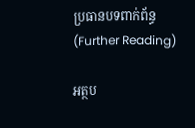ប្រធានបទពាក់ព័ន្ធ (Further Reading)

អត្ថប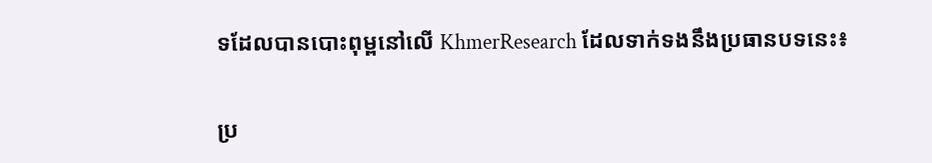ទដែលបានបោះពុម្ពនៅលើ KhmerResearch ដែលទាក់ទងនឹងប្រធានបទនេះ៖

ប្រ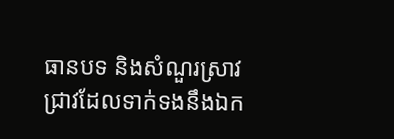ធានបទ និងសំណួរស្រាវជ្រាវដែលទាក់ទងនឹងឯក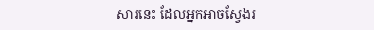សារនេះ ដែលអ្នកអាចស្វែងរ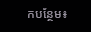កបន្ថែម៖